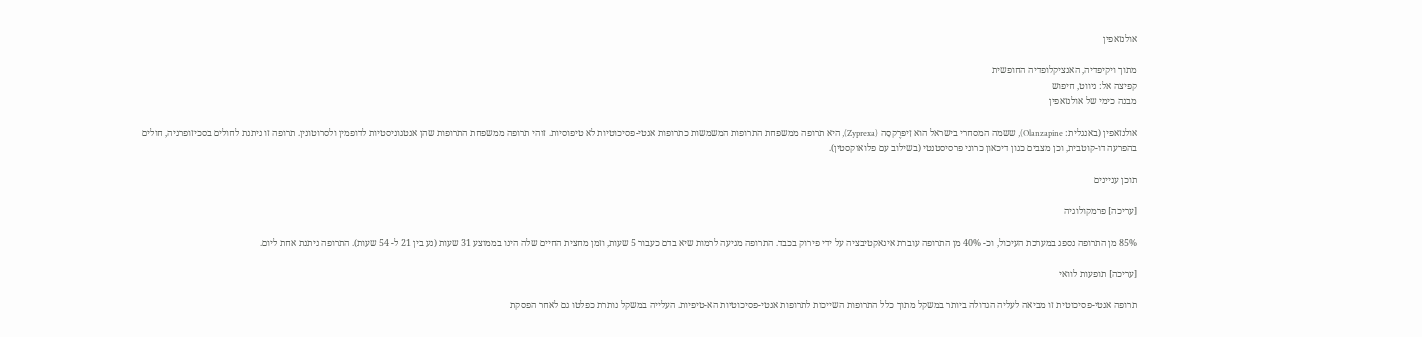אולנזאפין

מתוך ויקיפדיה, האנציקלופדיה החופשית
קפיצה אל: ניווט, חיפוש
מבנה כימי של אולנזאפין

אולנזאפין (באנגלית: Olanzapine), ששמה המסחרי בישראל הוא זִיפּרֶקסָה (Zyprexa), היא תרופה ממשפחת התרופות המשמשות כתרופות אנטי-פסיכוטיות לא טיפוסיות. זוהי תרופה ממשפחת התרופות שהן אנטגוניסטיות לדופמין ולסרוטונין. תרופה זו ניתנת לחולים בסכיזופרניה, חולים בהפרעה דו-קוטבית, וכן מצבים כגון דיכאון כרוני פרסיסטנטי (בשילוב עם פלואוקסטין).

תוכן עניינים

[עריכה] פרמקולוגיה

85% מן התרופה נספג במערכת העיכול, וכ- 40% מן התרופה עוברת אינאקטיבציה על ידי פירוק בכבד. התרופה מגיעה לרמות שיא בדם כעבור 5 שעות, וזמן מחצית החיים שלה הינו בממוצע 31 שעות (נע בין 21 ל- 54 שעות). התרופה ניתנת אחת ליום.

[עריכה] תופעות לוואי

תרופה אנטי-פסיכוטית זו מביאה לעליה הגדולה ביותר במשקל מתוך כלל התרופות השייכות לתרופות אנטי-פסיכוטיות הא-טיפיות. העלייה במשקל נותרת כפלטו גם לאחר הפסקת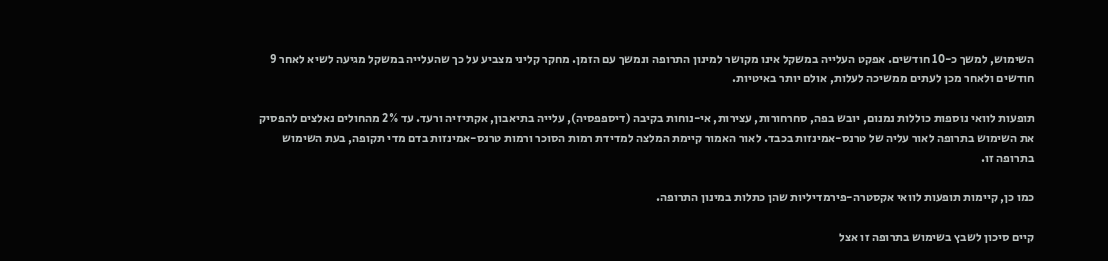השימוש, למשך כ-10 חודשים. אפקט העלייה במשקל אינו מקושר למינון התרופה ונמשך עם הזמן. מחקר קליני מצביע על כך שהעלייה במשקל מגיעה לשיא לאחר 9 חודשים ולאחר מכן לעתים ממשיכה לעלות, אולם יותר באיטיות.

תופעות לוואי נוספות כוללות נמנום, יובש בפה, סחרחורות, עצירות, אי-נוחות בקיבה (דיספפסיה), עלייה בתיאבון, אקתיזיה ורעד. עד 2% מהחולים נאלצים להפסיק את השימוש בתרופה לאור עליה של טרנס-אמינזות בכבד. לאור האמור קיימת המלצה למדידת רמות הסוכר ורמות טרנס-אמינזות בדם מדי תקופה, בעת השימוש בתרופה זו.

כמו כן, קיימות תופעות לוואי אקסטרה-פירמדיליות שהן כתלות במינון התרופה.

קיים סיכון לשבץ בשימוש בתרופה זו אצל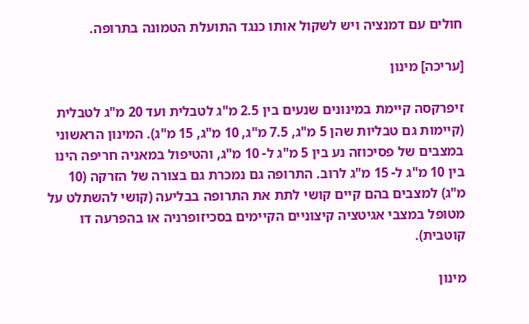חולים עם דמנציה ויש לשקול אותו כנגד התועלת הטמונה בתרופה.

[עריכה] מינון

זיפרקסה קיימת במינונים שנעים בין 2.5 מ"ג לטבלית ועד 20 מ"ג לטבלית (קיימות גם טבליות שהן 5 מ"ג, 7.5 מ"ג, 10 מ"ג, 15 מ"ג). המינון הראשוני במצבים של פסיכוזה נע בין 5 מ"ג ל- 10 מ"ג, והטיפול במאניה חריפה הינו בין 10 מ"ג ל- 15 מ"ג לרוב. התרופה גם נמכרת גם בצורה של הזרקה (10 מ"ג) למצבים בהם קיים קושי לתת את התרופה בבליעה (קושי להשתלט על מטופל במצבי אגיטציה קיצוניים הקיימים בסכיזופרניה או בהפרעה דו קוטבית).

מינון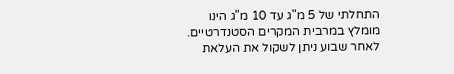התחלתי של 5 מ"ג עד 10 מ"ג הינו מומלץ במרבית המקרים הסטנדרטיים. לאחר שבוע ניתן לשקול את העלאת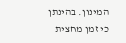המינון. בהינתן כי זמן מחצית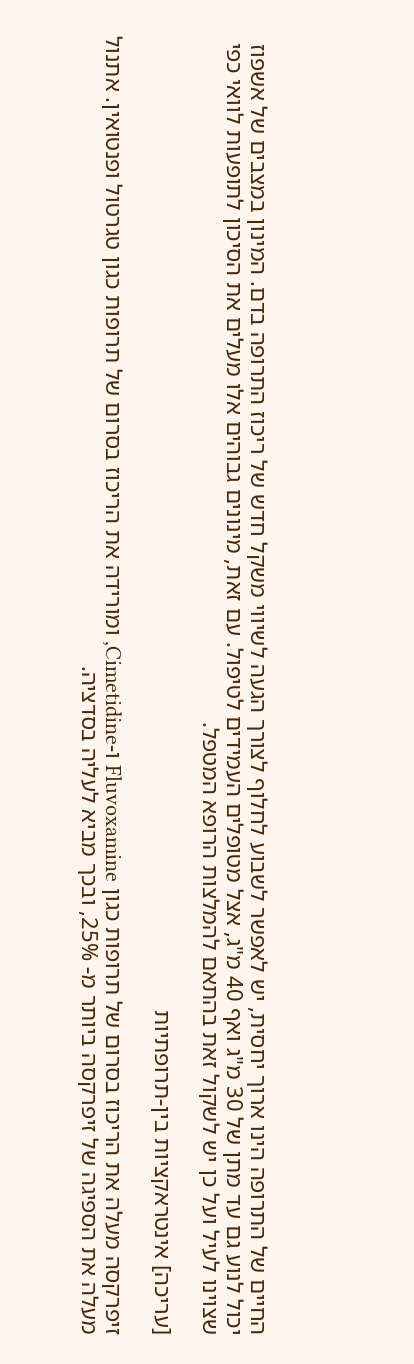החיים של התרופה הינו ארוך יחסית, יש לאפשר לשבוע לחלוף לצורך הגעה לשיווי משקל חדש של ריכוז התרופה בדם. המינון במצבים של אשפוז יכול לנוע גם עד מתן של 30 מ"ג ואף 40 מ"ג, אצל מטופלים העמידים לטיפול. עם זאת, מינונים גבוהים אלו מעלים את הסיכון לתופעות לוואי כפי שצוינו לעיל ועל כן יש לשקול זאת בהתאם להמלצות הרופא המטפל.

[עריכה] אינטראקציות בין-תרופתיות

זיפרקסה מעלה את הריכוז בסרום של תרופות כגון Fluvoxamine ו-Cimetidine, ומורידה את הריכוז בסרום של תרופות כגון טגרטול ופנטואין. אתנול מעלה את הספיגה של זיפרקסה ביותר מ- 25%, ובכך מביא לעליה בסדציה.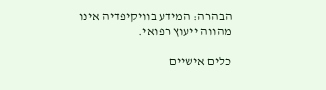הבהרה: המידע בוויקיפדיה אינו מהווה ייעוץ רפואי.

כלים אישיים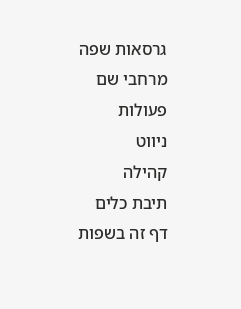גרסאות שפה
מרחבי שם
פעולות
ניווט
קהילה
תיבת כלים
דף זה בשפות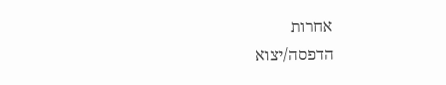אחרות
הדפסה/יצוא